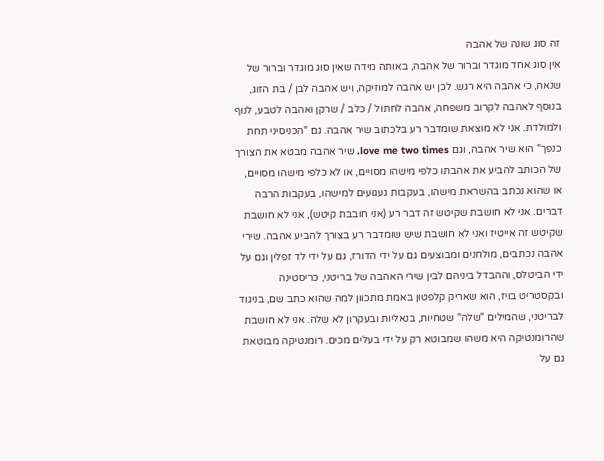זה סוג שונה של אהבה
אין סוג אחד מוגדר וברור של אהבה, באותה מידה שאין סוג מוגדר וברור של שנאה, כי אהבה היא רגש. לכן יש אהבה למוזיקה, ויש אהבה לבן / בת הזוג, בנוסף לאהבה לקרוב משפחה, אהבה לחתול / כלב / שרקן ואהבה לטבע, לנוף ולמולדת. אני לא מוצאת שומדבר רע בלכתוב שיר אהבה. גם "הכניסיני תחת כנפך" הוא שיר אהבה, וגם love me two times. שיר אהבה מבטא את הצורך של הכותב להביע את אהבתו כלפי מישהו מסויים, או לא כלפי מישהו מסויים, או שהוא נכתב בהשראת מישהו, בעקבות געגועים למישהו, בעקבות הרבה דברים. אני לא חושבת שקיטש זה דבר רע (אני חובבת קיטש), אני לא חושבת שקיטש זה אייטיז ואני לא חושבת שיש שומדבר רע בצורך להביע אהבה. שירי אהבה נכתבים, מולחנים ומבוצעים גם על ידי הדורז, גם על ידי לד זפלין וגם על ידי הביטלס, וההבדל ביניהם לבין שירי האהבה של בריטני, כריסטינה ובקסטריט בויז, הוא שאריק קלפטון באמת מתכוון למה שהוא כתב שם, בניגוד לבריטני, שהמילים "שלה" שטחיות, בנאליות ובעקרון לא שלה. אני לא חושבת שהרומנטיקה היא משהו שמבוטא רק על ידי בעלים מכים. רומנטיקה מבוטאת גם על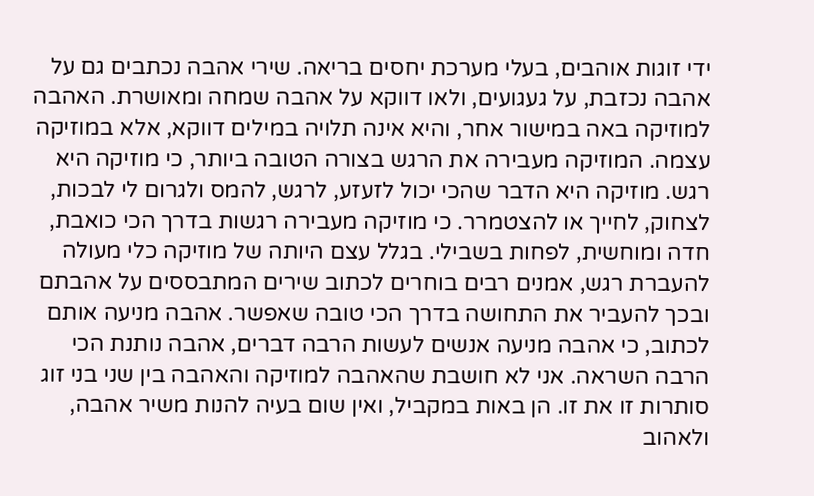ידי זוגות אוהבים, בעלי מערכת יחסים בריאה. שירי אהבה נכתבים גם על אהבה נכזבת, על געגועים, ולאו דווקא על אהבה שמחה ומאושרת. האהבה למוזיקה באה במישור אחר, והיא אינה תלויה במילים דווקא, אלא במוזיקה עצמה. המוזיקה מעבירה את הרגש בצורה הטובה ביותר, כי מוזיקה היא רגש. מוזיקה היא הדבר שהכי יכול לזעזע, לרגש, להמס ולגרום לי לבכות, לצחוק, לחייך או להצטמרר. כי מוזיקה מעבירה רגשות בדרך הכי כואבת, חדה ומוחשית, לפחות בשבילי. בגלל עצם היותה של מוזיקה כלי מעולה להעברת רגש, אמנים רבים בוחרים לכתוב שירים המתבססים על אהבתם ובכך להעביר את התחושה בדרך הכי טובה שאפשר. אהבה מניעה אותם לכתוב, כי אהבה מניעה אנשים לעשות הרבה דברים, אהבה נותנת הכי הרבה השראה. אני לא חושבת שהאהבה למוזיקה והאהבה בין שני בני זוג סותרות זו את זו. הן באות במקביל, ואין שום בעיה להנות משיר אהבה, ולאהוב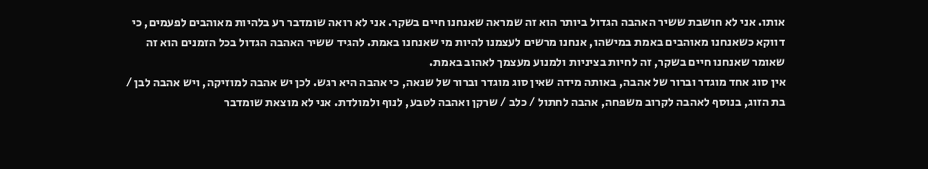אותו. אני לא חושבת ששיר האהבה הגדול ביותר הוא זה שמראה שאנחנו חיים בשקר. אני לא רואה שומדבר רע בלהיות מאוהבים לפעמים, כי דווקא כשאנחנו מאוהבים באמת במישהו, אנחנו מרשים לעצמנו להיות מי שאנחנו באמת. להגיד ששיר האהבה הגדול בכל הזמנים הוא זה שאומר שאנחנו חיים בשקר, זה לחיות בציניות ולמנוע מעצמך לאהוב באמת.
אין סוג אחד מוגדר וברור של אהבה, באותה מידה שאין סוג מוגדר וברור של שנאה, כי אהבה היא רגש. לכן יש אהבה למוזיקה, ויש אהבה לבן / בת הזוג, בנוסף לאהבה לקרוב משפחה, אהבה לחתול / כלב / שרקן ואהבה לטבע, לנוף ולמולדת. אני לא מוצאת שומדבר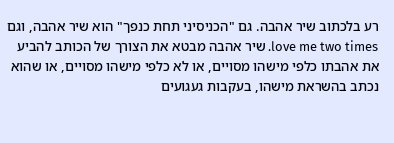רע בלכתוב שיר אהבה. גם "הכניסיני תחת כנפך" הוא שיר אהבה, וגם love me two times. שיר אהבה מבטא את הצורך של הכותב להביע את אהבתו כלפי מישהו מסויים, או לא כלפי מישהו מסויים, או שהוא נכתב בהשראת מישהו, בעקבות געגועים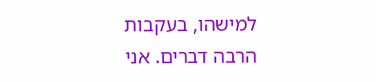למישהו, בעקבות הרבה דברים. אני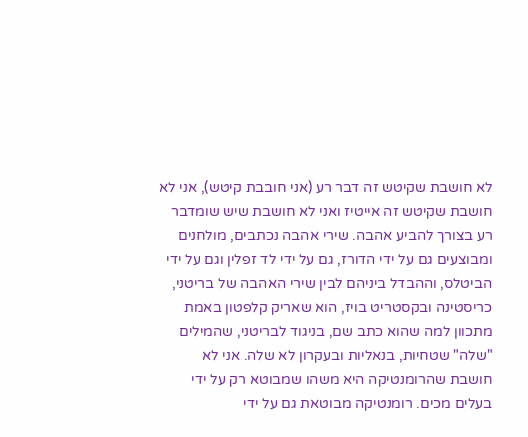לא חושבת שקיטש זה דבר רע (אני חובבת קיטש), אני לא חושבת שקיטש זה אייטיז ואני לא חושבת שיש שומדבר רע בצורך להביע אהבה. שירי אהבה נכתבים, מולחנים ומבוצעים גם על ידי הדורז, גם על ידי לד זפלין וגם על ידי הביטלס, וההבדל ביניהם לבין שירי האהבה של בריטני, כריסטינה ובקסטריט בויז, הוא שאריק קלפטון באמת מתכוון למה שהוא כתב שם, בניגוד לבריטני, שהמילים "שלה" שטחיות, בנאליות ובעקרון לא שלה. אני לא חושבת שהרומנטיקה היא משהו שמבוטא רק על ידי בעלים מכים. רומנטיקה מבוטאת גם על ידי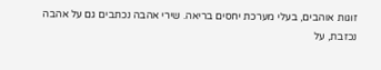זוגות אוהבים, בעלי מערכת יחסים בריאה. שירי אהבה נכתבים גם על אהבה נכזבת, על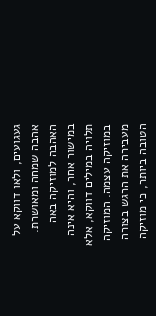געגועים, ולאו דווקא על אהבה שמחה ומאושרת. האהבה למוזיקה באה במישור אחר, והיא אינה תלויה במילים דווקא, אלא במוזיקה עצמה. המוזיקה מעבירה את הרגש בצורה הטובה ביותר, כי מוזיקה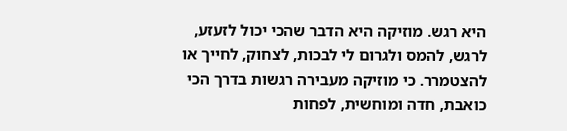היא רגש. מוזיקה היא הדבר שהכי יכול לזעזע, לרגש, להמס ולגרום לי לבכות, לצחוק, לחייך או להצטמרר. כי מוזיקה מעבירה רגשות בדרך הכי כואבת, חדה ומוחשית, לפחות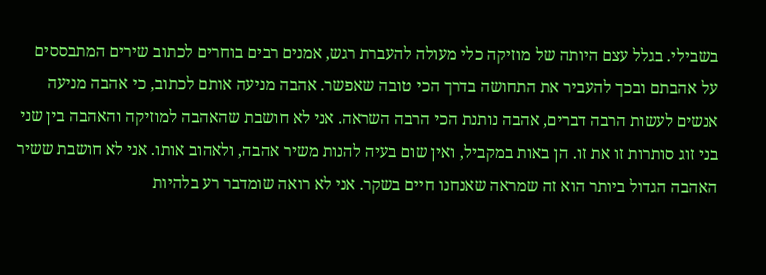בשבילי. בגלל עצם היותה של מוזיקה כלי מעולה להעברת רגש, אמנים רבים בוחרים לכתוב שירים המתבססים על אהבתם ובכך להעביר את התחושה בדרך הכי טובה שאפשר. אהבה מניעה אותם לכתוב, כי אהבה מניעה אנשים לעשות הרבה דברים, אהבה נותנת הכי הרבה השראה. אני לא חושבת שהאהבה למוזיקה והאהבה בין שני בני זוג סותרות זו את זו. הן באות במקביל, ואין שום בעיה להנות משיר אהבה, ולאהוב אותו. אני לא חושבת ששיר האהבה הגדול ביותר הוא זה שמראה שאנחנו חיים בשקר. אני לא רואה שומדבר רע בלהיות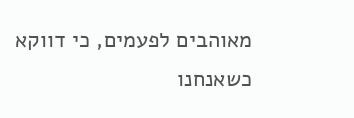מאוהבים לפעמים, כי דווקא כשאנחנו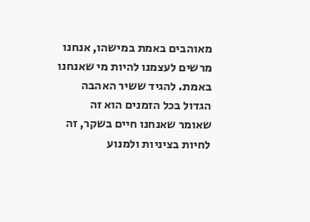מאוהבים באמת במישהו, אנחנו מרשים לעצמנו להיות מי שאנחנו באמת. להגיד ששיר האהבה הגדול בכל הזמנים הוא זה שאומר שאנחנו חיים בשקר, זה לחיות בציניות ולמנוע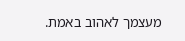מעצמך לאהוב באמת.